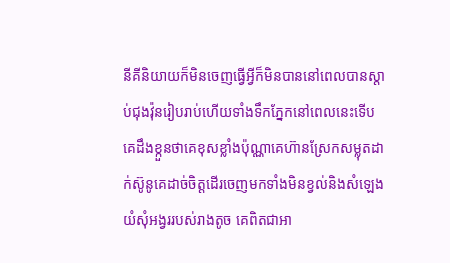នីគីនិយាយក៏មិនចេញធ្វើអ្វីក៏មិនបាននៅពេលបានស្តាប់ជុងវ៉ុនរៀបរាប់ហើយទាំងទឹកភ្នែកនៅពេលនេះទើបគេដឹងខ្កួនថាគេខុសខ្លាំងប៉ុណ្ណាគេហ៊ានស្រែកសម្លុតដាក់ស៊ូនូគេដាច់ចិត្តដើរចេញមកទាំងមិនខ្វល់និងសំឡេងយំសុំអង្វររបស់រាងតូច គេពិតជាអា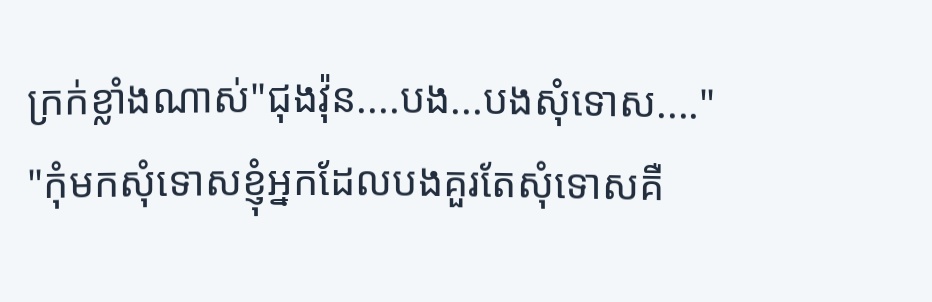ក្រក់ខ្លាំងណាស់"ជុងវ៉ុន....បង...បងសុំទោស...."
"កុំមកសុំទោសខ្ញុំអ្នកដែលបងគួរតែសុំទោសគឺ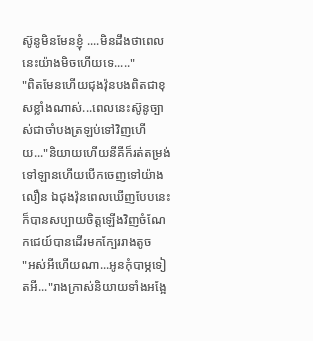ស៊ូនូមិនមែនខ្ញុំ ....មិនដឹងថាពេលនេះយ៉ាងមិចហើយទេ....."
"ពិតមែនហើយជុងវ៉ុនបងពិតជាខុសខ្លាំងណាស់...ពេលនេះស៊ូនូច្បាស់ជាចាំបងត្រឡប់ទៅវិញហើយ..."និយាយហើយនីគីក៏រត់តម្រង់ទៅឡានហើយបើកចេញទៅយ៉ាងលឿន ឯជុងវ៉ុនពេលឃើញបែបនេះក៏បានសប្បាយចិត្តឡើងវិញចំណែកជេយ៍បានដើរមកក្បែររាងតូច
"អស់អីហើយណា...អូនកុំបាម្ភទៀតអី..."រាងក្រាស់និយាយទាំងអង្អែ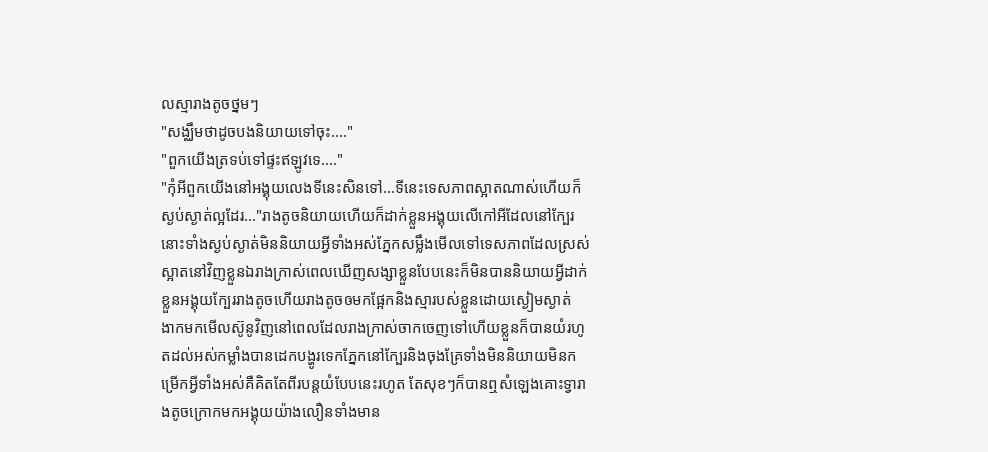លស្មារាងតូចថ្នមៗ
"សង្ឈឹមថាដូចបងនិយាយទៅចុះ...."
"ពួកយើងត្រទប់ទៅផ្ទះឥឡូវទេ...."
"កុំអីពួកយើងនៅអង្គុយលេងទីនេះសិនទៅ...ទីនេះទេសភាពស្អាតណាស់ហើយក៏ស្ងប់ស្ងាត់ល្អដែរ..."រាងតូចនិយាយហើយក៏ដាក់ខ្លួនអង្គុយលើកៅអីដែលនៅក្បែរនោះទាំងស្ងប់ស្ងាត់មិននិយាយអ្វីទាំងអស់ភ្នែកសម្លឹងមើលទៅទេសភាពដែលស្រស់ស្អាតនៅវិញខ្លួនឯរាងក្រាស់ពេលឃើញសង្សាខ្លួនបែបនេះក៏មិនបាននិយាយអ្វីដាក់ខ្លួនអង្គុយក្បែររាងតូចហើយរាងតូចឲមកផ្អែកនិងស្មារបស់ខ្លួនដោយស្ងៀមស្ងាត់
ងាកមកមើលស៊ូនូវិញនៅពេលដែលរាងក្រាស់ចាកចេញទៅហើយខ្លួនក៏បានយំរហូតដល់អស់កម្លាំងបានដេកបង្ហូរទេកភ្នែកនៅក្បែរនិងចុងគ្រែទាំងមិននិយាយមិនកម្រើកអ្វីទាំងអស់គឺគិតតែពីរបន្តយំបែបនេះរហូត តែសុខៗក៏បានឮសំឡេងគោះទ្វារាងតូចក្រោកមកអង្គុយយ៉ាងលឿនទាំងមាន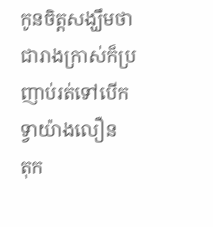កូនចិត្តសង្ឃឹមថាជារាងក្រាស់ក៏ប្រញាប់រត់ទៅបើកទ្វាយ៉ាងលឿន
តុក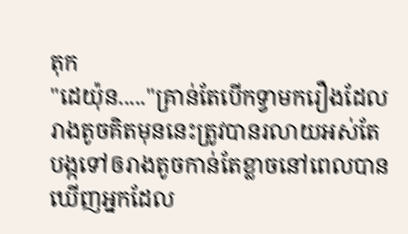តុក
"ដេយ៉ុន....."គ្រាន់តែបើកទ្វាមករឿងដែលរាងតូចគិតមុននេះត្រូវបានរលាយអស់តែបង្កទៅឲរាងតូចកាន់តែខ្លាចនៅពេលបានឃើញអ្នកដែល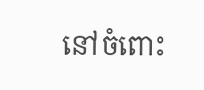នៅចំពោះ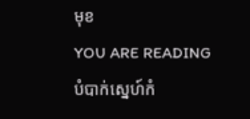មុខ
YOU ARE READING
បំបាក់ស្នេហ៍កំ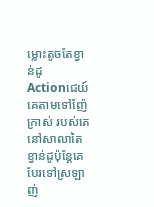ម្លោះតូចតែខ្វាន់ដូ
Actionជេយ៍គេតាមទៅញ៉ែក្រាស់ របស់គេនៅសាលាតៃខ្វាន់ដូប៉ុន្តែគេបែរទៅស្រឡាញ់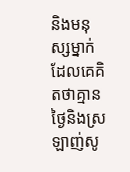និងមនុស្សម្នាក់ដែលគេគិតថាគ្មានថ្ងៃនិងស្រឡាញ់សូ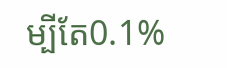ម្បីតែ0.1%